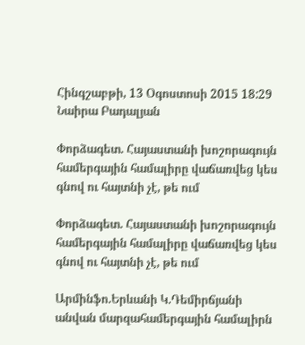Հինգշաբթի, 13 Օգոստոսի 2015 18:29
Նաիրա Բադալյան

Փորձագետ. Հայաստանի խոշորագույն համերգային համալիրը վաճառվեց կես գնով ու հայտնի չէ, թե ում

Փորձագետ. Հայաստանի խոշորագույն համերգային համալիրը վաճառվեց կես գնով ու հայտնի չէ, թե ում

Արմինֆո.Երևանի Կ.Դեմիրճյանի անվան մարզահամերգային համալիրն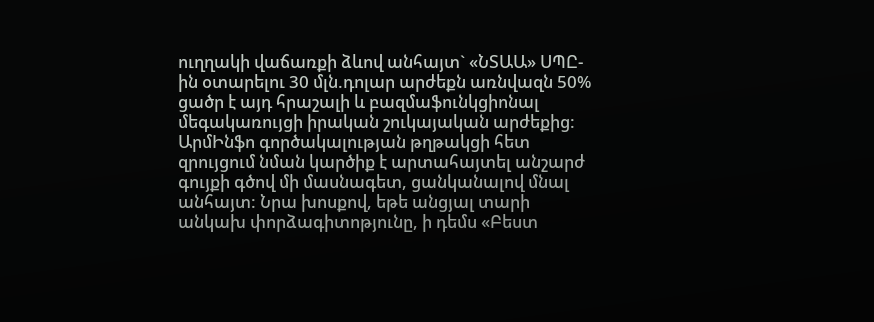ուղղակի վաճառքի ձևով անհայտ` «ՆՏԱԱ» ՍՊԸ-ին օտարելու 30 մլն.դոլար արժեքն առնվազն 50% ցածր է այդ հրաշալի և բազմաֆունկցիոնալ մեգակառույցի իրական շուկայական արժեքից: ԱրմԻնֆո գործակալության թղթակցի հետ զրույցում նման կարծիք է արտահայտել անշարժ գույքի գծով մի մասնագետ, ցանկանալով մնալ անհայտ: Նրա խոսքով, եթե անցյալ տարի անկախ փորձագիտոթյունը, ի դեմս «Բեստ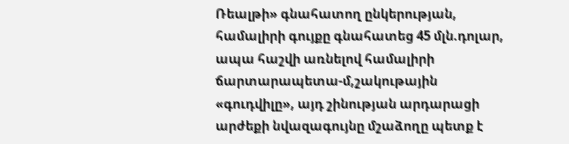Ռեալթի» գնահատող ընկերության, համալիրի գույքը գնահատեց 45 մլն.դոլար, ապա հաշվի առնելով համալիրի ճարտարապետա-մ,շակութային «գուդվիլը», այդ շինության արդարացի արժեքի նվազագույնը մշաձողը պետք է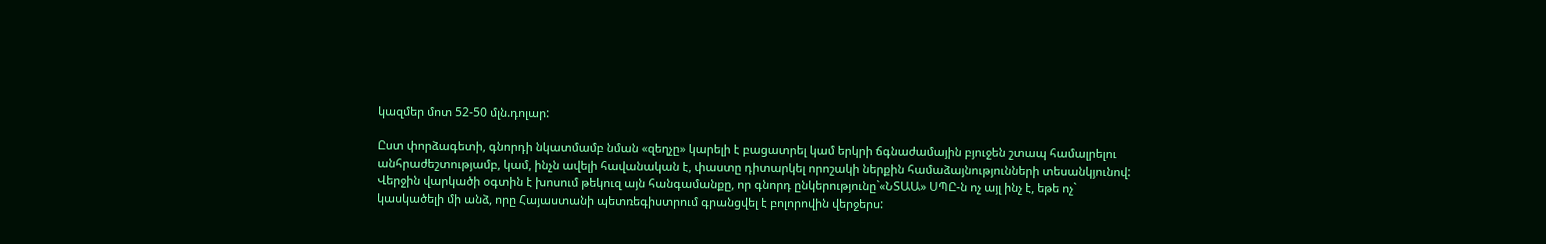կազմեր մոտ 52-50 մլն.դոլար:

Ըստ փորձագետի, գնորդի նկատմամբ նման «զեղչը» կարելի է բացատրել կամ երկրի ճգնաժամային բյուջեն շտապ համալրելու անհրաժեշտությամբ, կամ, ինչն ավելի հավանական է, փաստը դիտարկել որոշակի ներքին համաձայնությունների տեսանկյունով: Վերջին վարկածի օգտին է խոսում թեկուզ այն հանգամանքը, որ գնորդ ընկերությունը`«ՆՏԱԱ» ՍՊԸ-ն ոչ այլ ինչ է, եթե ոչ` կասկածելի մի անձ, որը Հայաստանի պետռեգիստրում գրանցվել է բոլորովին վերջերս: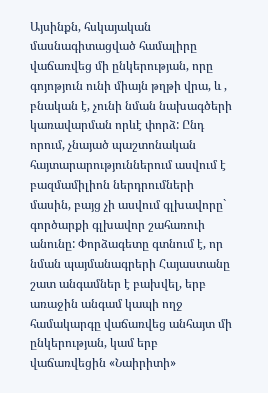Այսինքն, հսկայական մասնագիտացված համալիրը վաճառվեց մի ընկերության, որը գոյոթյուն ունի միայն թղթի վրա, և , բնական է, չունի նման նախագծերի կառավարման որևէ փորձ: Ընդ որում, չնայած պաշտոնական հայտարարություններում ասվում է բազմամիլիոն ներդրումների մասին, բայց չի ասվում գլխավորը` գործարքի գլխավոր շահառուի անունը: Փորձագետը գտնում է, որ նման պայմանագրերի Հայաստանը շատ անգամներ է բախվել, երբ առաջին անգամ կապի ողջ համակարգը վաճառվեց անհայտ մի ընկերության, կամ երբ վաճառվեցին «Նաիրիտի»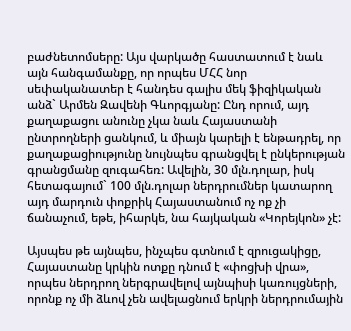բաժնետոմսերը: Այս վարկածը հաստատում է նաև այն հանգամանքը, որ որպես ՄՀՀ նոր սեփականատեր է հանդես գալիս մեկ ֆիզիկական անձ` Արմեն Զավենի Գևորգյանը: Ընդ որում, այդ քաղաքացու անունը չկա նաև Հայաստանի ընտրողների ցանկում, և միայն կարելի է ենթադրել, որ քաղաքացիությունը նույնպես գրանցվել է ընկերության գրանցմանը զուգահեռ: Ավելին, 30 մլն.դոլար, իսկ հետագայում` 100 մլն.դոլար ներդրումներ կատարող այդ մարդուն փոքրիկ Հայաստանում ոչ ոք չի ճանաչում, եթե, իհարկե, նա հայկական «Կորեյկոն» չէ:

Այսպես թե այնպես, ինչպես գտնում է զրուցակիցը, Հայաստանը կրկին ոտքը դնում է «փոցխի վրա», որպես ներդրող ներգրավելով այնպիսի կառույցների, որոնք ոչ մի ձևով չեն ավելացնում երկրի ներդրումային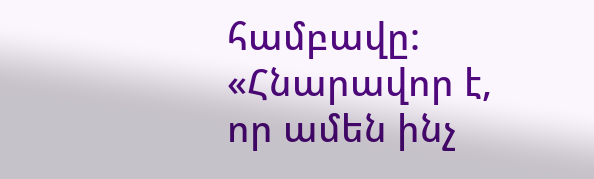համբավը: «Հնարավոր է, որ ամեն ինչ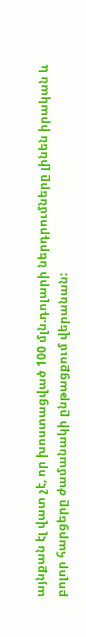այնքան էլ վատ չէ, որ խոստացված 100 մլն.դոլարի ներդրումները լինեն իրական և բոլոր հարցերը ժամանակի ընթացքում վերանան: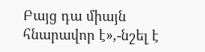Բայց դա միայն հնարավոր է»,-նշել է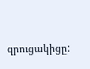զրուցակիցը: